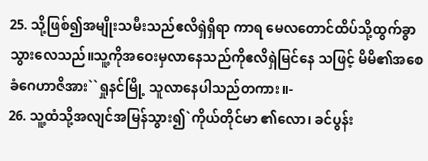25. သို့ဖြစ်၍အမျိုးသမီးသည်ဧလိရှဲရှိရာ ကာရ မေလတောင်ထိပ်သို့ထွက်ခွာသွားလေသည်။သူ့ကိုအဝေးမှလာနေသည်ကိုဧလိရှဲမြင်နေ သဖြင့် မိမိ၏အစေခံဂေဟာဇိအား``ရှုနင်မြို့ သူလာနေပါသည်တကား။-
26. သူ့ထံသို့အလျင်အမြန်သွား၍`ကိုယ်တိုင်မာ ၏လော၊ ခင်ပွန်း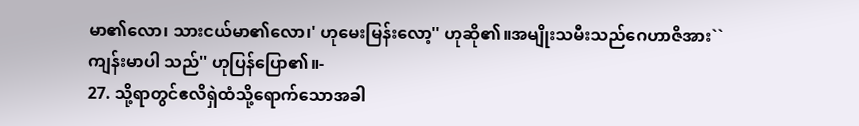မာ၏လော၊ သားငယ်မာ၏လော၊' ဟုမေးမြန်းလော့'' ဟုဆို၏။အမျိုးသမီးသည်ဂေဟာဇိအား``ကျန်းမာပါ သည်'' ဟုပြန်ပြော၏။-
27. သို့ရာတွင်ဧလိရှဲထံသို့ရောက်သောအခါ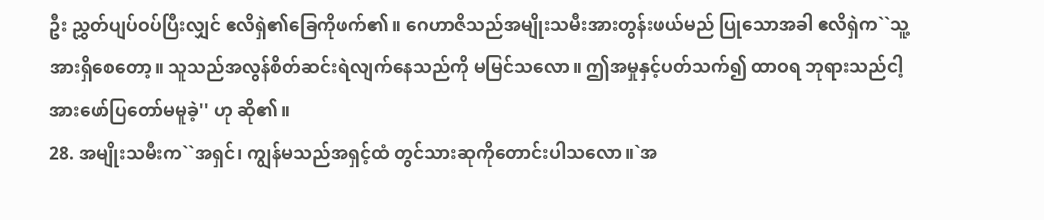ဦး ညွှတ်ပျပ်ဝပ်ပြီးလျှင် ဧလိရှဲ၏ခြေကိုဖက်၏။ ဂေဟာဇိသည်အမျိုးသမီးအားတွန်းဖယ်မည် ပြုသောအခါ ဧလိရှဲက``သူ့အားရှိစေတော့။ သူသည်အလွန်စိတ်ဆင်းရဲလျက်နေသည်ကို မမြင်သလော။ ဤအမှုနှင့်ပတ်သက်၍ ထာဝရ ဘုရားသည်ငါ့အားဖော်ပြတော်မမူခဲ့'' ဟု ဆို၏။
28. အမျိုးသမီးက``အရှင်၊ ကျွန်မသည်အရှင့်ထံ တွင်သားဆုကိုတောင်းပါသလော။`အ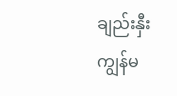ချည်းနှီး ကျွန်မ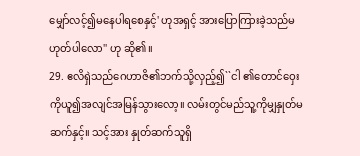မျှော်လင့်၍မနေပါရစေနှင့်' ဟုအရှင့် အားပြောကြားခဲ့သည်မဟုတ်ပါလော'' ဟု ဆို၏။
29. ဧလိရှဲသည်ဂေဟာဇိ၏ဘက်သို့လှည့်၍``ငါ ၏တောင်ဝှေးကိုယူ၍အလျင်အမြန်သွားလော့။ လမ်းတွင်မည်သူ့ကိုမျှနှုတ်မဆက်နှင့်။ သင့်အား နှုတ်ဆက်သူရှိ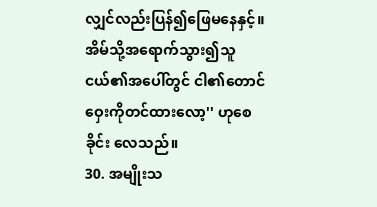လျှင်လည်းပြန်၍ဖြေမနေနှင့်။ အိမ်သို့အရောက်သွား၍သူငယ်၏အပေါ်တွင် ငါ၏တောင်ဝှေးကိုတင်ထားလော့'' ဟုစေခိုင်း လေသည်။
30. အမျိုးသ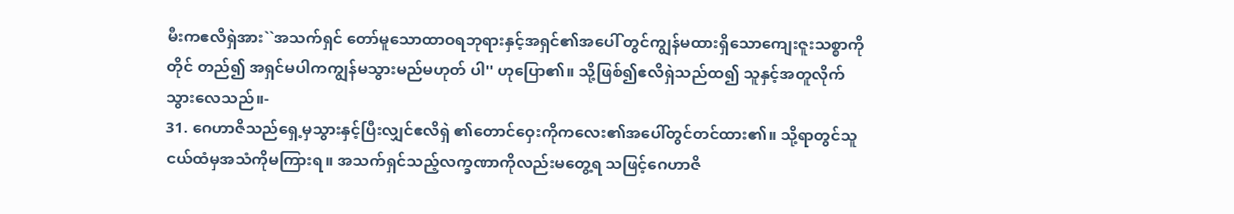မီးကဧလိရှဲအား``အသက်ရှင် တော်မူသောထာဝရဘုရားနှင့်အရှင်၏အပေါ် တွင်ကျွန်မထားရှိသောကျေးဇူးသစ္စာကိုတိုင် တည်၍ အရှင်မပါကကျွန်မသွားမည်မဟုတ် ပါ'' ဟုပြော၏။ သို့ဖြစ်၍ဧလိရှဲသည်ထ၍ သူနှင့်အတူလိုက်သွားလေသည်။-
31. ဂေဟာဇိသည်ရှေ့မှသွားနှင့်ပြီးလျှင်ဧလိရှဲ ၏တောင်ဝှေးကိုကလေး၏အပေါ်တွင်တင်ထား၏။ သို့ရာတွင်သူငယ်ထံမှအသံကိုမကြားရ။ အသက်ရှင်သည့်လက္ခဏာကိုလည်းမတွေ့ရ သဖြင့်ဂေဟာဇိ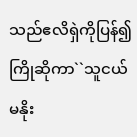သည်ဧလိရှဲကိုပြန်၍ ကြိုဆိုကာ``သူငယ်မနိုး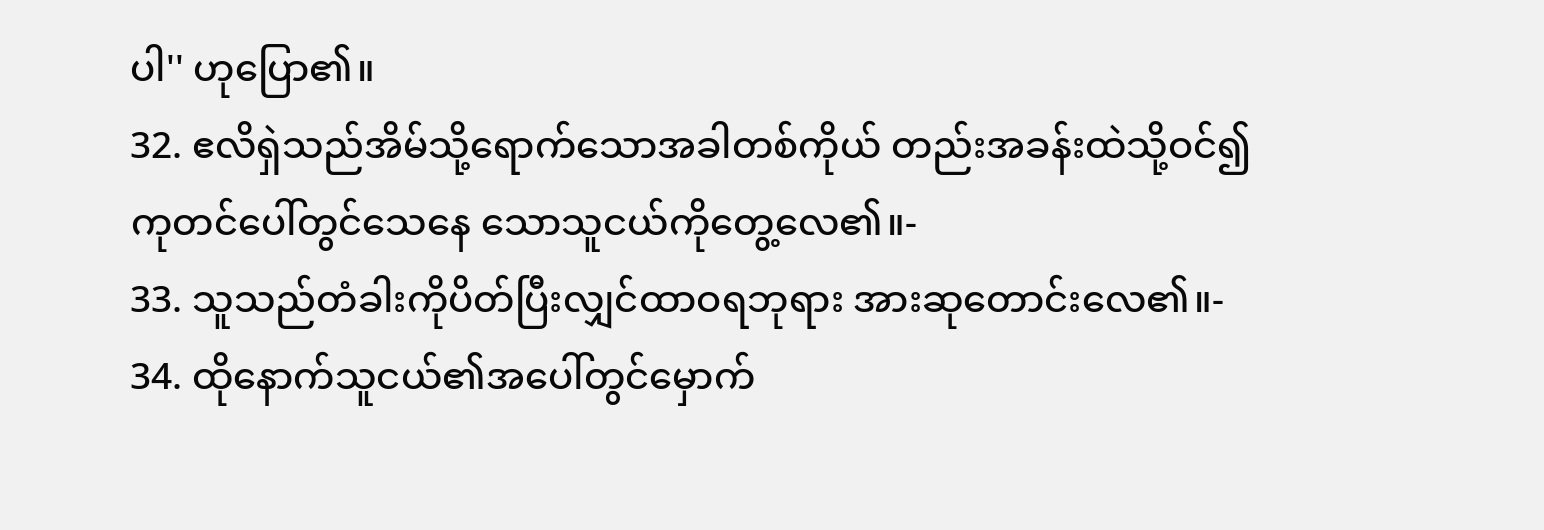ပါ'' ဟုပြော၏။
32. ဧလိရှဲသည်အိမ်သို့ရောက်သောအခါတစ်ကိုယ် တည်းအခန်းထဲသို့ဝင်၍ ကုတင်ပေါ်တွင်သေနေ သောသူငယ်ကိုတွေ့လေ၏။-
33. သူသည်တံခါးကိုပိတ်ပြီးလျှင်ထာဝရဘုရား အားဆုတောင်းလေ၏။-
34. ထိုနောက်သူငယ်၏အပေါ်တွင်မှောက်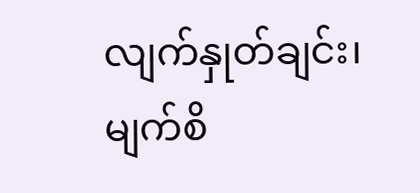လျက်နှုတ်ချင်း၊ မျက်စိ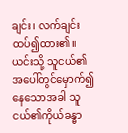ချင်း၊ လက်ချင်းထပ်၍ထား၏။ ယင်းသို့ သူငယ်၏အပေါ်တွင်မှောက်၍နေသောအခါ သူငယ်၏ကိုယ်ခန္ဓာ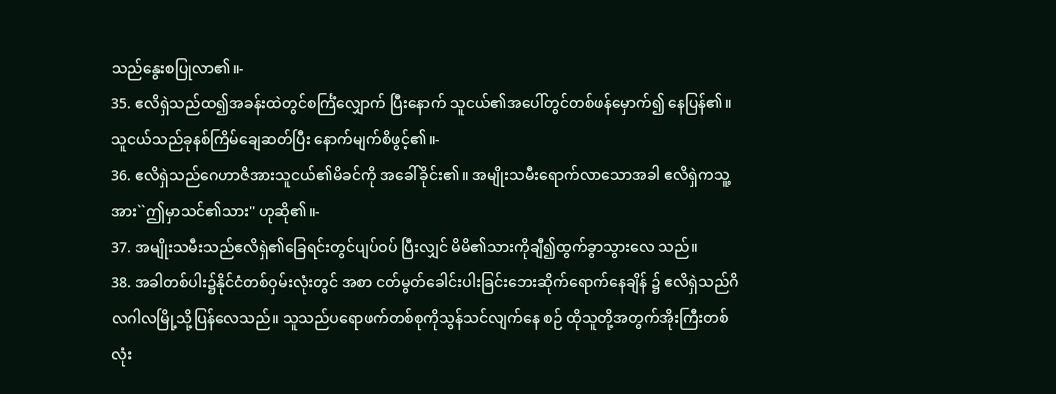သည်နွေးစပြုလာ၏။-
35. ဧလိရှဲသည်ထ၍အခန်းထဲတွင်စင်္ကြံလျှောက် ပြီးနောက် သူငယ်၏အပေါ်တွင်တစ်ဖန်မှောက်၍ နေပြန်၏။ သူငယ်သည်ခုနစ်ကြိမ်ချေဆတ်ပြီး နောက်မျက်စိဖွင့်၏။-
36. ဧလိရှဲသည်ဂေဟာဇိအားသူငယ်၏မိခင်ကို အခေါ်ခိုင်း၏။ အမျိုးသမီးရောက်လာသောအခါ ဧလိရှဲကသူ့အား``ဤမှာသင်၏သား'' ဟုဆို၏။-
37. အမျိုးသမီးသည်ဧလိရှဲ၏ခြေရင်းတွင်ပျပ်ဝပ် ပြီးလျှင် မိမိ၏သားကိုချီ၍ထွက်ခွာသွားလေ သည်။
38. အခါတစ်ပါး၌နိုင်ငံတစ်ဝှမ်းလုံးတွင် အစာ ငတ်မွတ်ခေါင်းပါးခြင်းဘေးဆိုက်ရောက်နေချိန် ၌ ဧလိရှဲသည်ဂိလဂါလမြို့သို့ပြန်လေသည်။ သူသည်ပရောဖက်တစ်စုကိုသွန်သင်လျက်နေ စဉ် ထိုသူတို့အတွက်အိုးကြီးတစ်လုံး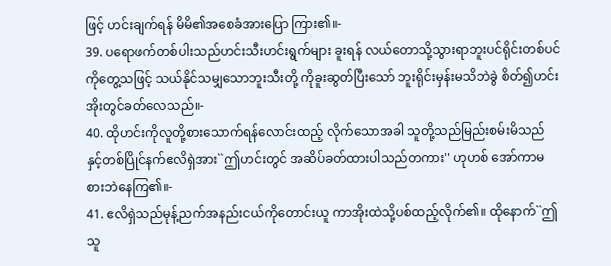ဖြင့် ဟင်းချက်ရန် မိမိ၏အစေခံအားပြော ကြား၏။-
39. ပရောဖက်တစ်ပါးသည်ဟင်းသီးဟင်းရွက်များ ခူးရန် လယ်တောသို့သွားရာဘူးပင်ရိုင်းတစ်ပင် ကိုတွေ့သဖြင့် သယ်နိုင်သမျှသောဘူးသီးတို့ ကိုခူးဆွတ်ပြီးသော် ဘူးရိုင်းမှန်းမသိဘဲခွဲ စိတ်၍ဟင်းအိုးတွင်ခတ်လေသည်။-
40. ထိုဟင်းကိုလူတို့စားသောက်ရန်လောင်းထည့် လိုက်သောအခါ သူတို့သည်မြည်းစမ်းမိသည် နှင့်တစ်ပြိုင်နက်ဧလိရှဲအား``ဤဟင်းတွင် အဆိပ်ခတ်ထားပါသည်တကား'' ဟုဟစ် အော်ကာမစားဘဲနေကြ၏။-
41. ဧလိရှဲသည်မုန့်ညက်အနည်းငယ်ကိုတောင်းယူ ကာအိုးထဲသို့ပစ်ထည့်လိုက်၏။ ထိုနောက်``ဤသူ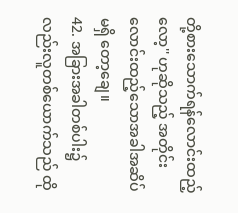တို့စားသောက်ရန်လောင်းထည့်လော့'' ဟုဆိုသည့် အတိုင်းလောင်းထည့်သောအခါအဆိပ်မရှိ တော့ချေ။
42. အခြားအခါတစ်ပါး၌လည်းလူတစ်ယောက်သည် ထို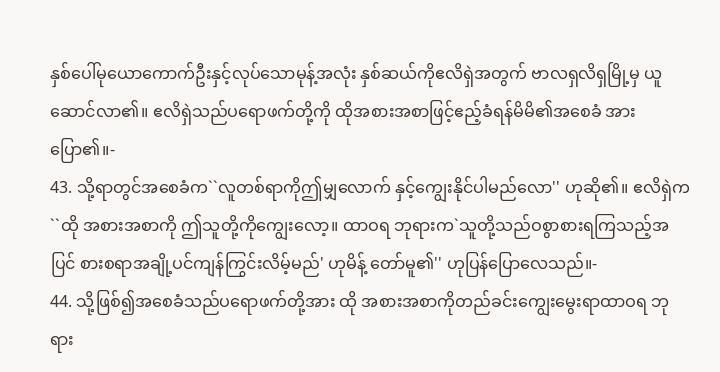နှစ်ပေါ်မုယောကောက်ဦးနှင့်လုပ်သောမုန့်အလုံး နှစ်ဆယ်ကိုဧလိရှဲအတွက် ဗာလရှလိရှမြို့မှ ယူဆောင်လာ၏။ ဧလိရှဲသည်ပရောဖက်တို့ကို ထိုအစားအစာဖြင့်ဧည့်ခံရန်မိမိ၏အစေခံ အားပြော၏။-
43. သို့ရာတွင်အစေခံက``လူတစ်ရာကိုဤမျှလောက် နှင့်ကျွေးနိုင်ပါမည်လော'' ဟုဆို၏။ ဧလိရှဲက``ထို အစားအစာကို ဤသူတို့ကိုကျွေးလော့။ ထာဝရ ဘုရားက`သူတို့သည်ဝစွာစားရကြသည့်အပြင် စားစရာအချို့ပင်ကျန်ကြွင်းလိမ့်မည်' ဟုမိန့် တော်မူ၏'' ဟုပြန်ပြောလေသည်။-
44. သို့ဖြစ်၍အစေခံသည်ပရောဖက်တို့အား ထို အစားအစာကိုတည်ခင်းကျွေးမွေးရာထာဝရ ဘုရား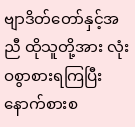ဗျာဒိတ်တော်နှင့်အညီ ထိုသူတို့အား လုံးဝစွာစားရကြပြီးနောက်စားစ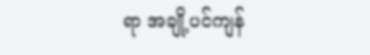ရာ အချို့ပင်ကျန်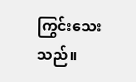ကြွင်းသေးသည်။